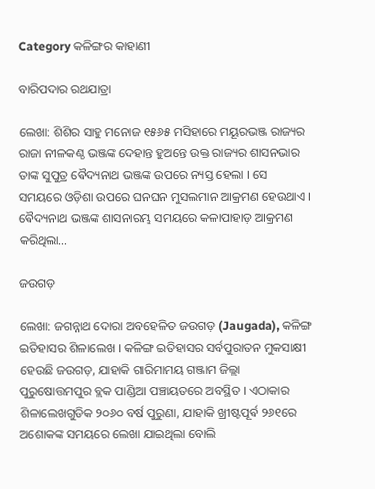Category କଳିଙ୍ଗର କାହାଣୀ

ବାରିପଦାର ରଥଯାତ୍ରା

ଲେଖା: ଶିଶିର ସାହୁ ମନୋଜ ୧୫୬୫ ମସିହାରେ ମୟୂରଭଞ୍ଜ ରାଜ୍ୟର ରାଜା ନୀଳକଣ୍ଠ ଭଞ୍ଜଙ୍କ ଦେହାନ୍ତ ହୁଅନ୍ତେ ଉକ୍ତ ରାଜ୍ୟର ଶାସନଭାର ତାଙ୍କ ସୁପୁତ୍ର ଵୈଦ୍ୟନାଥ ଭଞ୍ଜଙ୍କ ଉପରେ ନ୍ୟସ୍ତ ହେଲା । ସେ ସମୟରେ ଓଡ଼ିଶା ଉପରେ ଘନଘନ ମୁସଲମାନ ଆକ୍ରମଣ ହେଉଥାଏ । ଵୈଦ୍ୟନାଥ ଭଞ୍ଜଙ୍କ ଶାସନାରମ୍ଭ ସମୟରେ କଳାପାହାଡ଼ ଆକ୍ରମଣ କରିଥିଲା…

ଜଉଗଡ଼

ଲେଖା: ଜଗନ୍ନାଥ ଦୋରା ଅବହେଳିତ ଜଉଗଡ଼ (Jaugada), କଳିଙ୍ଗ ଇତିହାସର ଶିଳାଲେଖ । କଳିଙ୍ଗ ଇତିହାସର ସର୍ବପୁରାତନ ମୁକସାକ୍ଷୀ ହେଉଛି ଜଉଗଡ଼, ଯାହାକି ଗାରିମାମୟ ଗଞ୍ଜାମ ଜିଲ୍ଲା ପୁରୁଷୋତ୍ତମପୁର ବ୍ଲକ ପାଣ୍ଡିଆ ପଞ୍ଚାୟତରେ ଅବସ୍ଥିତ । ଏଠାକାର ଶିଳାଲେଖଗୁଡିକ ୨୦୬୦ ବର୍ଷ ପୁରୁଣା, ଯାହାକି ଖ୍ରୀଷ୍ଟପୂର୍ଵ ୨୬୧ରେ ଅଶୋକଙ୍କ ସମୟରେ ଲେଖା ଯାଇଥିଲା ବୋଲି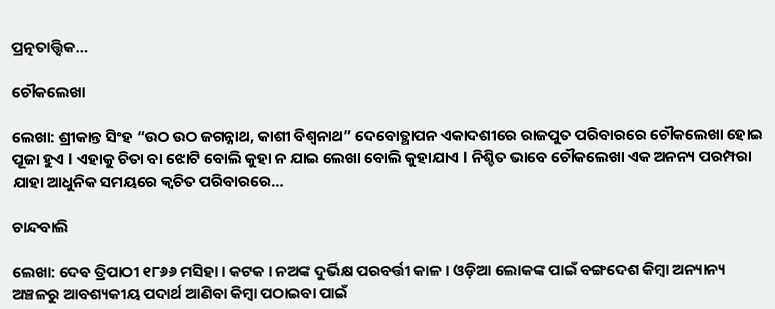ପ୍ରତ୍ନତାତ୍ତ୍ୱିକ…

ଚୌକଲେଖା

ଲେଖା: ଶ୍ରୀକାନ୍ତ ସିଂହ “ଉଠ ଉଠ ଜଗନ୍ନାଥ, କାଶୀ ବିଶ୍ୱନାଥ” ଦେବୋତ୍ଥାପନ ଏକାଦଶୀରେ ରାଜପୁତ ପରିବାରରେ ଚୌକଲେଖା ହୋଇ ପୂଜା ହୁଏ l ଏହାକୁ ଚିତା ବା ଝୋଟି ବୋଲି କୁହା ନ ଯାଇ ଲେଖା ବୋଲି କୁହାଯାଏ l ନିଶ୍ଚିତ ଭାବେ ଚୌକଲେଖା ଏକ ଅନନ୍ୟ ପରମ୍ପରା ଯାହା ଆଧୁନିକ ସମୟରେ କ୍ଵଚିତ ପରିବାରରେ…

ଚାନ୍ଦବାଲି

ଲେଖା: ଦେଵ ତ୍ରିପାଠୀ ୧୮୬୬ ମସିହା । କଟକ । ନଅଙ୍କ ଦୁର୍ଭିକ୍ଷ ପରବର୍ତ୍ତୀ କାଳ । ଓଡ଼ିଆ ଲୋକଙ୍କ ପାଇଁ ବଙ୍ଗଦେଶ କିମ୍ବା ଅନ୍ୟାନ୍ୟ ଅଞ୍ଚଳରୁ ଆବଶ୍ୟକୀୟ ପଦାର୍ଥ ଆଣିବା କିମ୍ବା ପଠାଇବା ପାଇଁ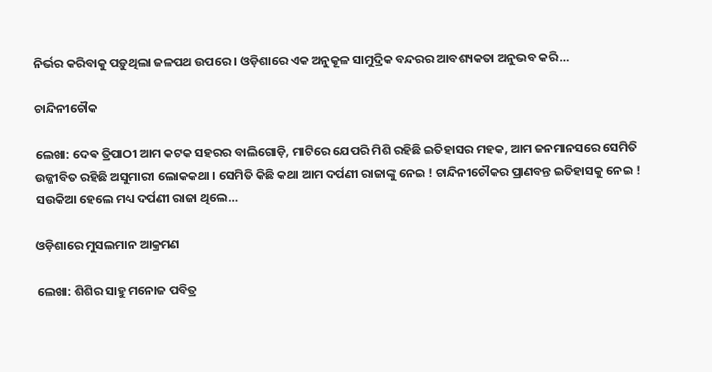ନିର୍ଭର କରିବାକୁ ପଡ଼ୁଥିଲା ଜଳପଥ ଉପରେ । ଓଡ଼ିଶାରେ ଏକ ଅନୁକୂଳ ସାମୁଦ୍ରିକ ବନ୍ଦରର ଆବଶ୍ୟକତା ଅନୁଭବ କରି…

ଚାନ୍ଦିନୀଚୌକ

ଲେଖା: ଦେଵ ତ୍ରିପାଠୀ ଆମ କଟକ ସହରର ବାଲିଗୋଡ଼ି, ମାଟିରେ ଯେପରି ମିଶି ରହିଛି ଇତିହାସର ମହକ, ଆମ ଜନମାନସରେ ସେମିତି ଉଜ୍ଜୀବିତ ରହିଛି ଅସୁମାରୀ ଲୋକକଥା । ସେମିତି କିଛି କଥା ଆମ ଦର୍ପଣୀ ରାଜାଙ୍କୁ ନେଇ ! ଚାନ୍ଦିନୀଚୌକର ପ୍ରାଣବନ୍ତ ଇତିହାସକୁ ନେଇ ! ସଉକିଆ ହେଲେ ମଧ୍ୟ ଦର୍ପଣୀ ରାଜା ଥିଲେ…

ଓଡ଼ିଶାରେ ମୁସଲମାନ ଆକ୍ରମଣ

ଲେଖା: ଶିଶିର ସାହୁ ମନୋଜ ପବିତ୍ର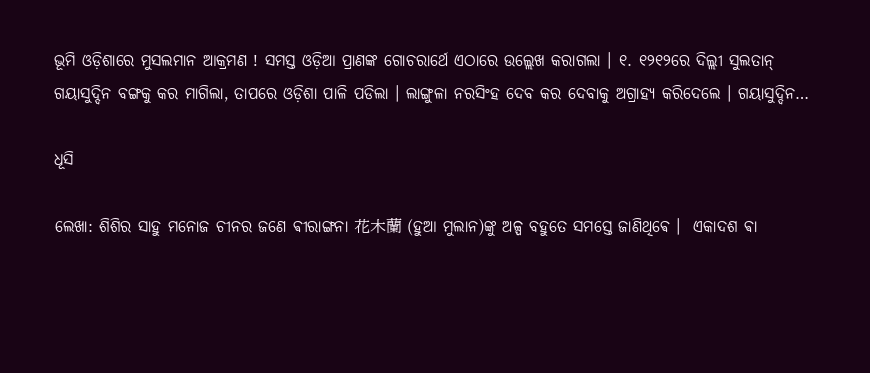ଭୂମି ଓଡ଼ିଶାରେ ମୁସଲମାନ ଆକ୍ରମଣ ! ସମସ୍ତ ଓଡ଼ିଆ ପ୍ରାଣଙ୍କ ଗୋଚରାର୍ଥେ ଏଠାରେ ଉଲ୍ଲେଖ କରାଗଲା । ୧. ୧୨୧୨ରେ ଦିଲ୍ଲୀ ସୁଲତାନ୍ ଗୟାସୁଦ୍ଦିନ ବଙ୍ଗକୁ କର ମାଗିଲା, ତାପରେ ଓଡ଼ିଶା ପାଳି ପଡିଲା । ଲାଙ୍ଗୁଳା ନରସିଂହ ଦେବ କର ଦେବାକୁ ଅଗ୍ରାହ୍ଯ କରିଦେଲେ । ଗୟାସୁଦ୍ଦିନ…

ଧୂସି

ଲେଖା: ଶିଶିର ସାହୁ ମନୋଜ ଚୀନର ଜଣେ ଵୀରାଙ୍ଗନା 花木蘭 (ହୁଆ ମୁଲାନ)ଙ୍କୁ ଅଳ୍ପ ବହୁତେ ସମସ୍ତେ ଜାଣିଥିଵେ ।  ଏକାଦଶ ଵା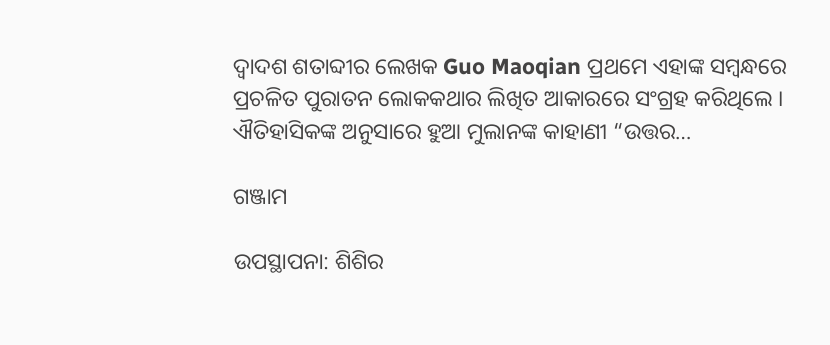ଦ୍ଵାଦଶ ଶତାବ୍ଦୀର ଲେଖକ Guo Maoqian ପ୍ରଥମେ ଏହାଙ୍କ ସମ୍ବନ୍ଧରେ ପ୍ରଚଳିତ ପୁରାତନ ଲୋକକଥାର ଲିଖିତ ଆକାରରେ ସଂଗ୍ରହ କରିଥିଲେ । ଐତିହାସିକଙ୍କ ଅନୁସାରେ ହୁଆ ମୁଲାନଙ୍କ କାହାଣୀ “ଉତ୍ତର…

ଗଞ୍ଜାମ

ଉପସ୍ଥାପନା: ଶିଶିର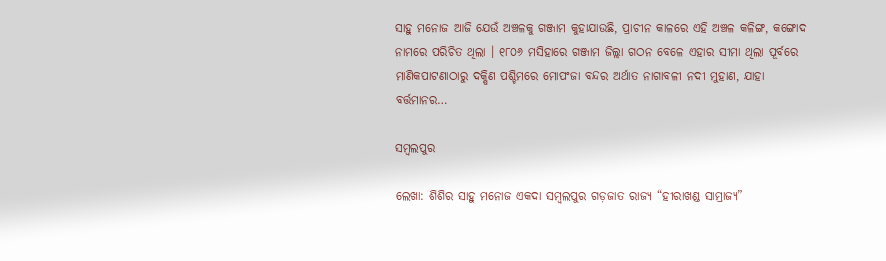ସାହୁ ମନୋଜ ଆଜି ଯେଉଁ ଅଞ୍ଚଳକୁ ଗଞ୍ଜାମ କୁହାଯାଉଛି, ପ୍ରାଚୀନ କାଳରେ ଏହି ଅଞ୍ଚଳ କଳିଙ୍ଗ, କଙ୍ଗୋଦ ନାମରେ ପରିଚିତ ଥିଲା । ୧୮୦୬ ମସିହାରେ ଗଞ୍ଜାମ ଜିଲ୍ଲା ଗଠନ ବେଳେ ଏହାର ସୀମା ଥିଲା ପୂର୍ବରେ ମାଣିକପାଟଣାଠାରୁ ଦକ୍ଷିଣ ପଶ୍ଚିମରେ ମୋପଂଜା ବନ୍ଦର ଅର୍ଥାତ ନାଗାବଳୀ ନଦୀ ମୁହାଣ, ଯାହା ବର୍ତ୍ତମାନର…

ସମ୍ବଲପୁର

ଲେଖା: ଶିଶିର ସାହୁ ମନୋଜ ଏକଦା ସମ୍ବଲପୁର ଗଡ଼ଜାତ ରାଜ୍ୟ “ହୀରାଖଣ୍ଡ ସାମ୍ରାଜ୍ୟ”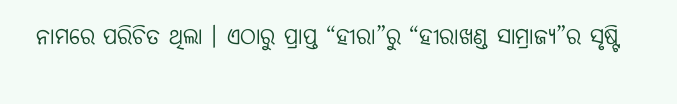ନାମରେ ପରିଚିତ ଥିଲା । ଏଠାରୁ ପ୍ରାପ୍ତ “ହୀରା”ରୁ “ହୀରାଖଣ୍ଡ ସାମ୍ରାଜ୍ୟ”ର ସୃଷ୍ଟି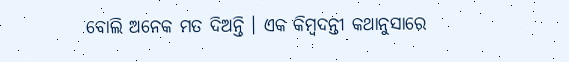ବୋଲି ଅନେକ ମତ ଦିଅନ୍ତି । ଏକ କିମ୍ବଦନ୍ତୀ କଥାନୁସାରେ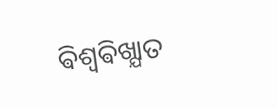ଵିଶ୍ଵଵିଖ୍ଯାତ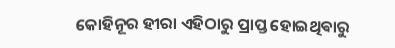କୋହିନୂର ହୀରା ଏହିଠାରୁ ପ୍ରାପ୍ତ ହୋଇଥିଵାରୁ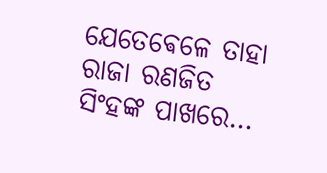ଯେତେଵେଳେ ତାହା ରାଜା ରଣଜିତ ସିଂହଙ୍କ ପାଖରେ…